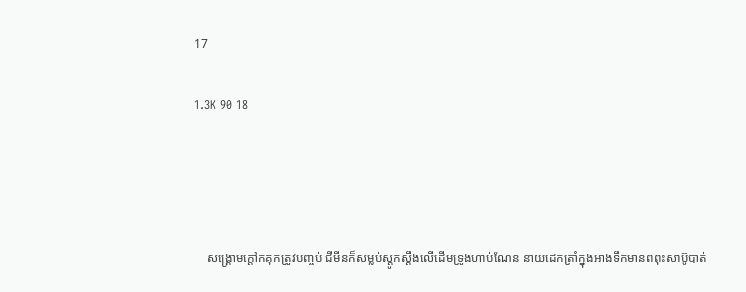17

1.3K 90 18




    សង្គ្រោមក្ដៅកគុកត្រូវបញ្ចប់ ជីមីនក៏សម្លប់ស្ដូកស្ដឹងលេីដេីមទ្រូងហាប់ណែន នាយដេកត្រាំក្នុងអាងទឹកមានពពុះសាប៊ូបាត់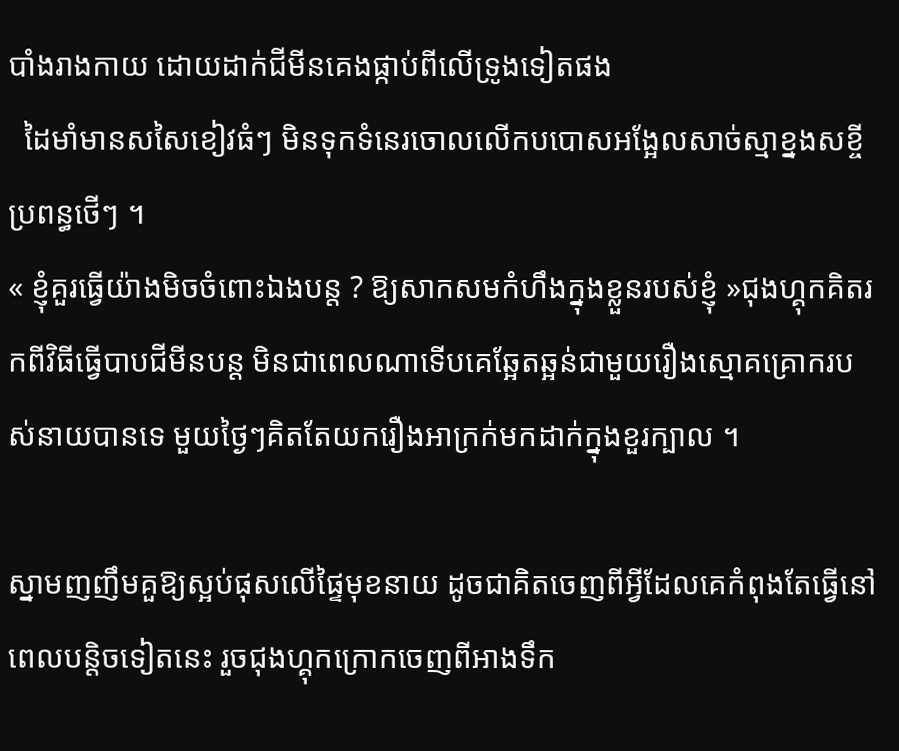បាំងរាងកាយ ដោយដាក់ជីមីនគេងផ្កាប់ពីលេីទ្រូងទៀតផង
  ដៃមាំមានសសៃខៀវធំៗ មិនទុកទំនេរចោលលេីកបបោសអង្អែលសាច់ស្មាខ្នងសខ្ចីប្រពន្ធថេីៗ ។
« ខ្ញុំគួរធ្វេីយ៉ាងមិចចំពោះឯងបន្ត ? ឱ្យសាកសមកំហឹងក្នុងខ្លួនរបស់ខ្ញុំ »ជុងហ្គុកគិតរកពីវិធីធ្វេីបាបជីមីនបន្ត មិនជាពេលណាទេីបគេឆ្អែតឆ្អន់ជាមួយរឿងស្មោគគ្រោករបស់នាយបានទេ មួយថ្ងៃៗគិតតែយករឿងអាក្រក់មកដាក់ក្នុងខួរក្បាល ។

ស្នាមញញឹមគួឱ្យស្អប់ផុសលេីផ្ទៃមុខនាយ ដូចជាគិតចេញពីអ្វីដែលគេកំពុងតែធ្វេីនៅពេលបន្តិចទៀតនេះ រួចជុងហ្គុកក្រោកចេញពីអាងទឹក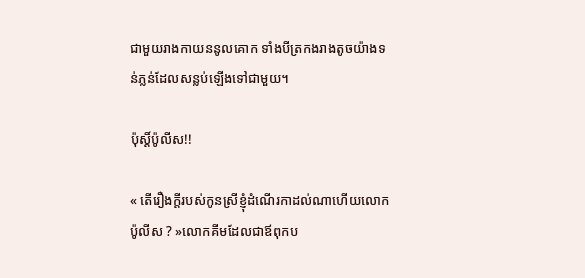ជាមួយរាងកាយននូលគោក ទាំងបីត្រកងរាងតូចយ៉ាងទន់ភ្លន់ដែលសន្លប់ឡេីងទៅជាមួយ។

ប៉ុស្តិ៍ប៉ូលីស!!

« តេីរឿងក្ដីរបស់កូនស្រីខ្ញុំដំណេីរកាដល់ណាហេីយលោកប៉ូលីស ? »លោកគីមដែលជាឪពុកប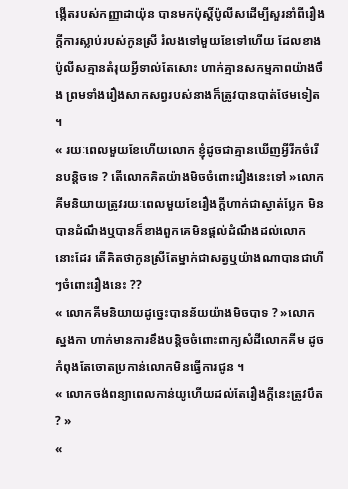ង្កេីតរបស់កញ្ញាដាយ៉ុន បានមកប៉ុស្តិ៍ប៉ូលីសដេីម្បីសួរនាំពីរឿងក្ដីការស្លាប់របស់កូនស្រី រំលងទៅមួយខែទៅហេីយ ដែលខាងប៉ូលីសគ្មានតំរុយអ្វីទាល់តែសោះ ហាក់គ្មានសកម្មភាពយ៉ាងចឹង ព្រមទាំងរឿងសាកសព្វរបស់នាងក៏ត្រូវបានបាត់ថែមទៀត ។
« រយៈពេលមួយខែហេីយលោក ខ្ញុំដូចជាគ្មានឃេីញអ្វីរីកចំរេីនបន្តិចទេ ? តេីលោកគិតយ៉ាងមិចចំពោះរឿងនេះទៅ »លោកគីមនិយាយត្រូវរយៈពេលមួយខែរឿងក្ដីហាក់ជាស្ងាត់ប្លែក មិនបានដំណឹងឬបានក៏ខាងពួកគេមិនផ្ដល់ដំណឹងដល់លោកនោះដែរ តើគិតថាកូនស្រីតែម្នាក់ជាសត្វឬយ៉ាងណាបានជាហីៗចំពោះរឿងនេះ ??
« លោកគីមនិយាយដូច្នេះបានន័យយ៉ាងមិចបាទ ? »លោកស្នងកា ហាក់មានការខឹងបន្តិចចំពោះពាក្យសំដីលោកគីម ដូចកំពុងតែចោតប្រកាន់លោកមិនធ្វើការជូន ។
« លោកចង់ពន្យាពេលកាន់យូហើយដល់តែរឿងក្ដីនេះត្រូវបឹត ? »
«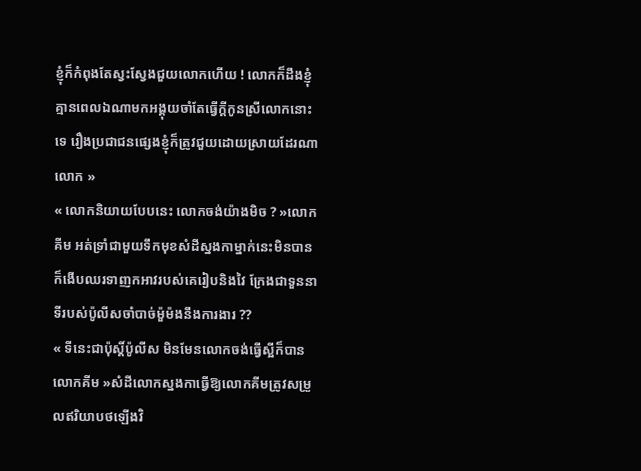ខ្ញុំក៏កំពុងតែស្វះស្វែងជួយលោកហេីយ ! លោកក៏ដឹងខ្ញុំគ្មានពេលឯណាមកអង្គុយចាំតែធ្វេីក្ដីកូនស្រីលោកនោះទេ រឿងប្រជាជនផ្សេងខ្ញុំក៏ត្រូវជួយដោយស្រាយដែរណាលោក »
« លោកនិយាយបែបនេះ លោកចង់យ៉ាងមិច ? »លោកគីម អត់ទ្រាំជាមួយទឹកមុខសំដីស្នងកាម្នាក់នេះមិនបាន ក៏ងេីបឈរទាញកអាវរបស់គេរៀបនិងវៃ ក្រែងជាទួននាទីរបស់ប៉ូលីសចាំបាច់ម៉ួម៉ងនឹងការងារ ??
« ទីនេះជាប៉ុស្តិ៍ប៉ូលីស មិនមែនលោកចង់ធ្វេីស្អីក៏បានលោកគីម »សំដីលោកស្នងកាធ្វេីឱ្យលោកគីមត្រូវសម្រួលឥរិយាបថឡេីងវិ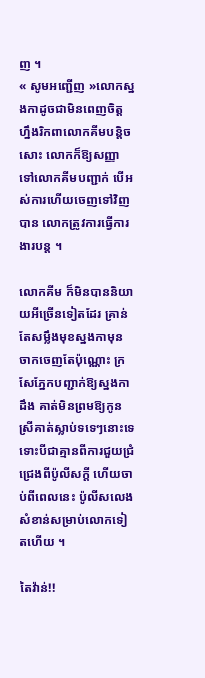ញ ។
« សូមអញ្ជេីញ »លោកស្នងកាដូចជាមិនពេញចិត្តហ្នឹងរិកពាលោកគីមបន្តិចសោះ លោកក៏ឱ្យសញ្ញាទៅលោកគីមបញ្ជាក់ បេីអស់ការហេីយចេញទៅវិញបាន លោកត្រូវការធ្វេីការងារបន្ត ។

លោកគីម ក៏មិនបាននិយាយអីច្រេីនទៀតដែរ គ្រាន់តែសម្លឹងមុខស្នងកាមុនចាកចេញតែប៉ុណ្ណោះ ក្រសែភ្នែកបញ្ជាក់ឱ្យស្នងកាដឹង គាត់មិនព្រមឱ្យកូនស្រីគាត់ស្លាប់ទទេៗនោះទេ ទោះបីជាគ្មានពីការជួយជ្រំជ្រេងពីប៉ូលីសក្ដី ហេីយចាប់ពីពេលនេះ ប៉ូលីសលេងសំខាន់សម្រាប់លោកទៀតហេីយ ។

តៃវ៉ាន់!!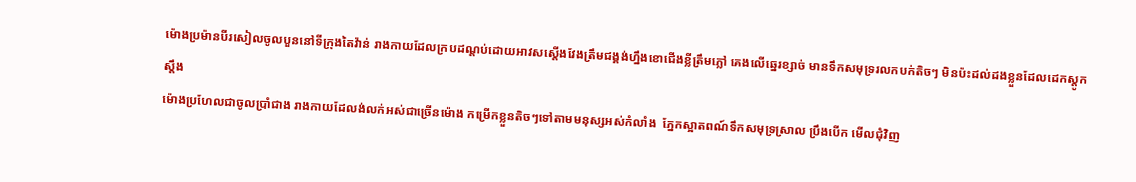ម៉ោងប្រម៉ានបីរសៀលចូលបួននៅទីក្រុងតៃវ៉ាន់ រាងកាយដែលក្របដណ្ដប់ដោយអាវសស្ដេីងវែងត្រឹមជង្គង់ហ្នឹងខោជេីងខ្លីត្រឹមភ្លៅ គេងលេីឆ្នេរខ្សាច់ មានទឹកសមុទ្ររលកបក់តិចៗ មិនប៉ះដល់ដងខ្លួនដែលដេកស្ដូកស្ដឹង
ម៉ោងប្រហែលជាចូលប្រាំជាង រាងកាយដែលង់លក់អស់ជាច្រេីនម៉ោង កម្រេីកខ្លួនតិចៗទៅតាមមនុស្សអស់កំលាំង  ភ្នែកស្អាតពណ៍ទឹកសមុទ្រស្រាល ប្រឹងបេីក មេីលជុំវិញ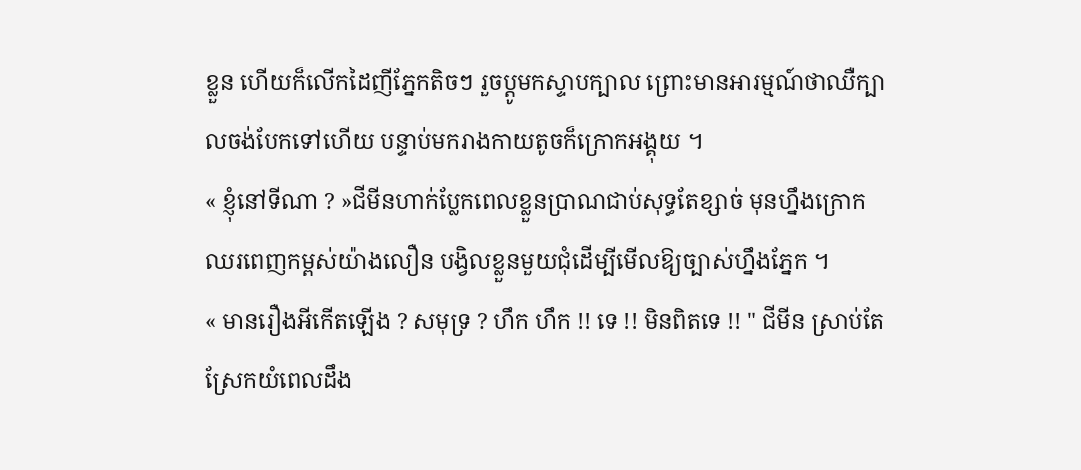ខ្លួន ហេីយក៏លេីកដៃញីភ្នែកតិចៗ រួចប្ដូមកស្ទាបក្បាល ព្រោះមានអារម្មណ៍ថាឈឺក្បាលចង់បែកទៅហេីយ បន្ទាប់មករាងកាយតូចក៏ក្រោកអង្គុយ ។
« ខ្ញុំនៅទីណា ? »ជីមីនហាក់ប្លែកពេលខ្លួនប្រាណជាប់សុទ្ធតែខ្សាច់ មុនហ្នឹងក្រោកឈរពេញកម្ពស់យ៉ាងលឿន បង្វិលខ្លួនមួយជុំដេីម្បីមេីលឱ្យច្បាស់ហ្នឹងភ្នែក ។
« មានរឿងអីកេីតឡេីង ? សមុទ្រ ? ហឹក ហឹក !! ទេ !! មិនពិតទេ !! " ជីមីន ស្រាប់តែស្រែកយំពេលដឹង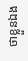ថាខ្លួនឯង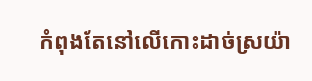កំពុងតែនៅលេីកោះដាច់ស្រយ៉ា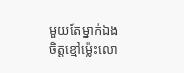មួយតែម្នាក់ឯង ចិត្តខ្មៅម្ល៉េះលោ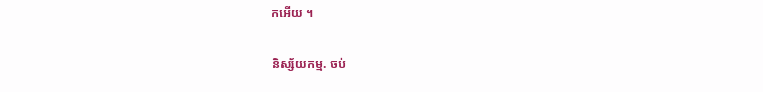កអេីយ ។

និស្ស័យកម្ម. ចប់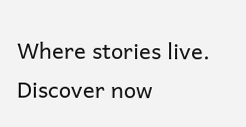Where stories live. Discover now